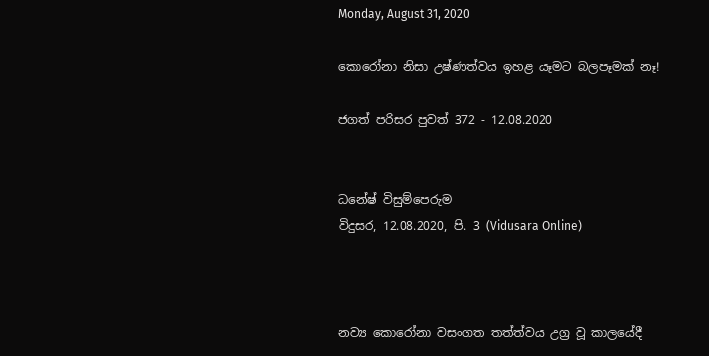Monday, August 31, 2020

කොරෝනා නිසා උෂ්ණත්වය ඉහළ යෑමට බලපෑමක් නෑ!

ජගත් පරිසර පුවත් 372 - 12.08.2020


ධනේෂ් විසුම්පෙරුම
විදුසර, 12.08.2020, පි. 3 (Vidusara Online)



නව්‍ය කොරෝනා වසංගත තත්ත්වය උග්‍ර වූ කාලයේදී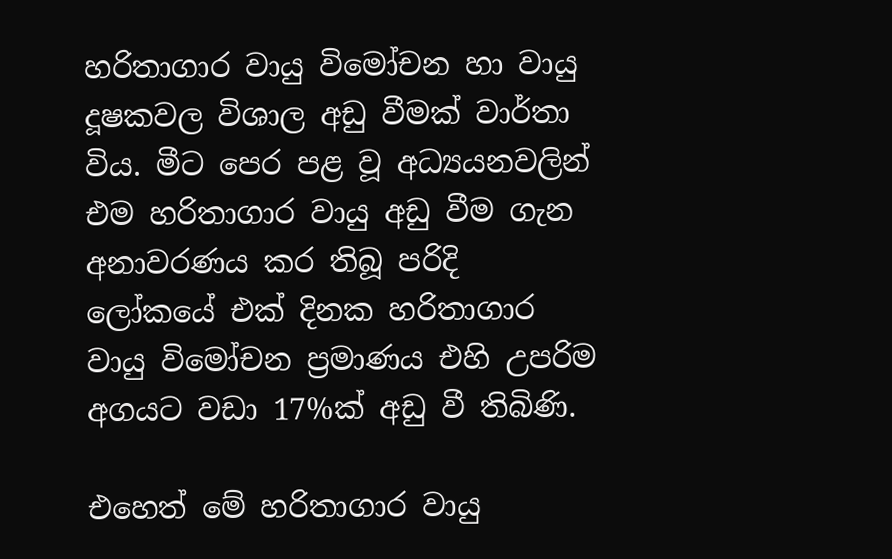හරිතාගාර වායු විමෝචන හා වායු දූෂකවල විශාල අඩු වීමක් වාර්තා විය. මීට පෙර පළ වූ අධ්‍යයනවලින් එම හරිතාගාර වායු අඩු වීම ගැන අනාවරණය කර තිබූ පරිදි ලෝකයේ එක් දිනක හරිතාගාර වායු විමෝචන ප්‍රමාණය එහි උපරිම අගයට වඩා 17%ක් අඩු වී තිබිණි.

එහෙත් මේ හරිතාගාර වායු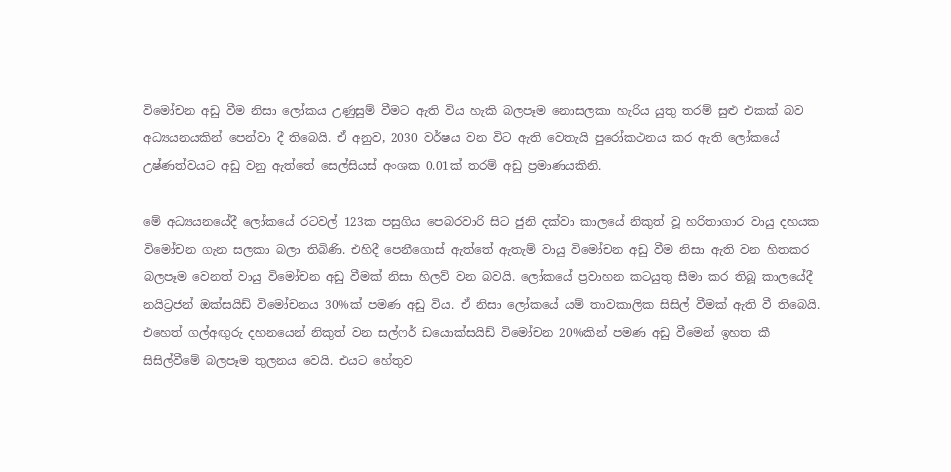විමෝචන අඩු වීම නිසා ලෝකය උණුසුම් වීමට ඇති විය හැකි බලපෑම නොසලකා හැරිය යුතු තරම් සුළු එකක් බව අධ්‍යයනයකින් පෙන්වා දී තිබෙයි. ඒ අනුව, 2030 වර්ෂය වන විට ඇති වෙතැයි පුරෝකථනය කර ඇති ලෝකයේ උෂ්ණත්වයට අඩු වනු ඇත්තේ සෙල්සියස් අංශක 0.01ක් තරම් අඩු ප්‍රමාණයකිනි.

මේ අධ්‍යයනයේදී ලෝකයේ රටවල් 123ක පසුගිය පෙබරවාරි සිට ජුනි දක්වා කාලයේ නිකුත් වූ හරිතාගාර වායු දහයක විමෝචන ගැන සලකා බලා තිබිණි. එහිදී පෙනීගොස් ඇත්තේ ඇතැම් වායු විමෝචන අඩු වීම නිසා ඇති වන හිතකර බලපෑම වෙනත් වායු විමෝචන අඩු වීමක් නිසා හිලව් වන බවයි. ලෝකයේ ප්‍රවාහන කටයුතු සීමා කර තිබූ කාලයේදී නයිට්‍රජන් ඔක්සයිඩ් විමෝචනය 30%ක් පමණ අඩු විය. ඒ නිසා ලෝකයේ යම් තාවකාලික සිසිල් වීමක් ඇති වී තිබෙයි. එහෙත් ගල්අඟුරු දහනයෙන් නිකුත් වන සල්ෆර් ඩයොක්සයිඩ් විමෝචන 20%කින් පමණ අඩු වීමෙන් ඉහත කී සිසිල්වීමේ බලපෑම තුලනය වෙයි. එයට හේතුව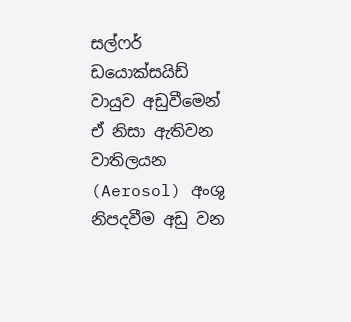සල්ෆර් ඩයොක්සයිඩ් වායුව අඩුවීමෙන් ඒ නිසා ඇතිවන වාතිලයන (Aerosol) අංශු නිපදවීම අඩු වන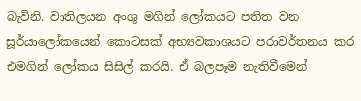බැවිනි. වාතිලයන අංශු මගින් ලෝකයට පතිත වන සූර්යාලෝකයෙන් කොටසක් අභ්‍යවකාශයට පරාවර්තනය කර එමගින් ලෝකය සිසිල් කරයි. ඒ බලපෑම නැතිවීමෙන්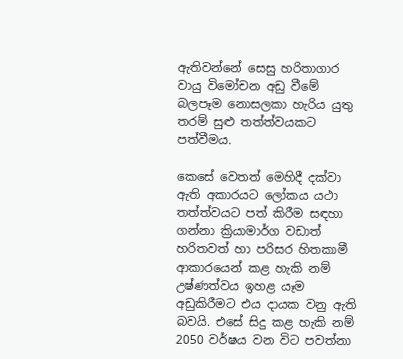ඇතිවන්නේ සෙසු හරිතාගාර වායු විමෝචන අඩු වීමේ බලපෑම නොසලකා හැරිය යුතු තරම් සුළු තත්ත්වයකට පත්වීමය.

කෙසේ වෙතත් මෙහිදී දක්වා ඇති අකාරයට ලෝකය යථා තත්ත්වයට පත් කිරීම සඳහා ගන්නා ක්‍රියාමාර්ග වඩාත් හරිතවත් හා පරිසර හිතකාමී ආකාරයෙන් කළ හැකි නම් උෂ්ණත්වය ඉහළ යෑම අඩුකිරීමට එය දායක වනු ඇති බවයි. එසේ සිදු කළ හැකි නම් 2050 වර්ෂය වන විට පවත්නා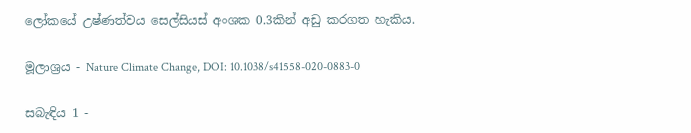ලෝකයේ උෂ්ණත්වය සෙල්සියස් අංශක 0.3කින් අඩු කරගත හැකිය.

මූලාශ්‍රය - Nature Climate Change, DOI: 10.1038/s41558-020-0883-0

සබැඳිය 1 -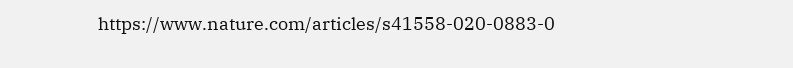https://www.nature.com/articles/s41558-020-0883-0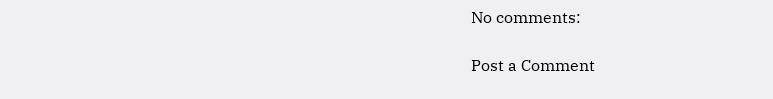No comments:

Post a Comment